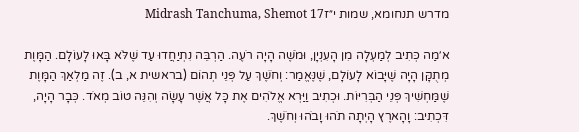מדרש תנחומא, שמות י״זMidrash Tanchuma, Shemot 17

א׳מַה כְּתִיב לְמַעְלָה מִן הָעִנְיָן, וּמֹשֶׁה הָיָה רֹעֶה. הַרְבֵּה נִתְיַחֲדוּ עַד שֶׁלֹּא בָּאוּ לָעוֹלָם. הַמָּוֶת מְתֻקָּן הָיָה שֶׁיָּבוֹא לָעוֹלָם, שֶׁנֶּאֱמַר: וְחֹשֶׁךְ עַל פְּנֵי תְהוֹם (בראשית א, ב). זֶה מַלְאַךְ הַמָּוֶת שֶׁמַּחְשִׁיךְ פְּנֵי הַבְּרִיּוֹת. וּכְתִיב וַיַּרְא אֱלֹהִים אֶת כָּל אֲשֶׁר עָשָׂה וְהִנֵּה טוֹב מְאֹד. כְּבָר הָיָה, דִּכְתִיב: וָהָארֶץ הָיְתָה תֹהוּ וָבֹהוּ וְחֹשֶׁךְ.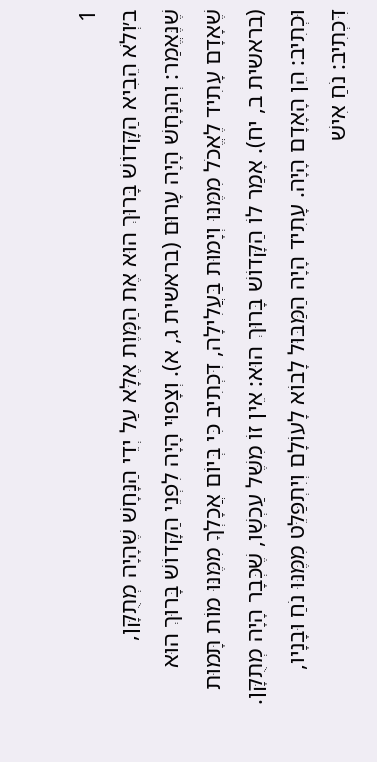1
ב׳וְלֹא הֵבִיא הַקָּדוֹשׁ בָּרוּךְ הוּא אֶת הַמָּוֶת אֶלָּא עַל יְדֵי הַנָּחָשׁ שֶׁהָיָה מְתֻקָּן, שֶׁנֶּאֱמַר: וְהַנָּחָשׁ הָיָה עָרוּם (בראשית ג, א). וְצָפוּי הָיָה לִפְנֵי הַקָּדוֹשׁ בָּרוּךְ הוּא שֶׁאָדָם עָתִיד לֶאֱכֹל מִמֶּנּוּ וְיָמוּת בַּעֲלִילָה, דִּכְתִיב כִּי בְּיוֹם אֲכָלְךָ מִמֶּנּוּ מוֹת תָּמוּת (בראשית ב, יח). אָמַר לוֹ הַקָּדוֹשׁ בָּרוּךְ הוּא: אֵין זוֹ מִשֶּׁל עַכְשָׁו, שֶׁכְּבָר הָיָה מְתֻקָּן. וּכְתִיב: הֵן הָאָדָם הָיָה. עָתִיד הָיָה הַמַּבּוּל לָבוֹא לָעוֹלָם וְיִתְפַּלֵּט מִמֶּנּוּ נֹחַ וּבָנָיו, דִּכְתִיב: נֹחַ אִישׁ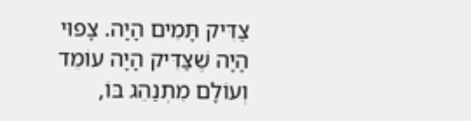צַדִּיק תָּמִים הָיָה. צָפוּי הָיָה שֶׁצַּדִּיק הָיָה עוֹמֵד וְעוֹלָם מִתְנַהֵג בּוֹ,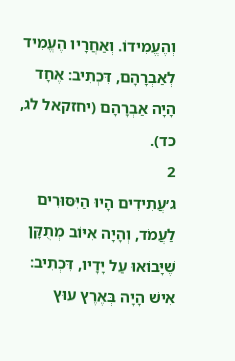וְהֶעֱמִידוֹ. וְאַחֲרָיו הֶעֱמִיד לְאַבְרָהָם, דִּכְתִיב: אֶחָד הָיָה אַבְרָהָם (יחזקאל לג, כד).
2
ג׳עֲתִידִים הָיוּ הַיִּסּוּרִים לַעֲמֹד, וְהָיָה אִיּוֹב מְתֻקָּן שֶׁיָּבוֹאוּ עַל יָדָיו, דִּכְתִיב: אִישׁ הָיָה בְּאֶרֶץ עוּץ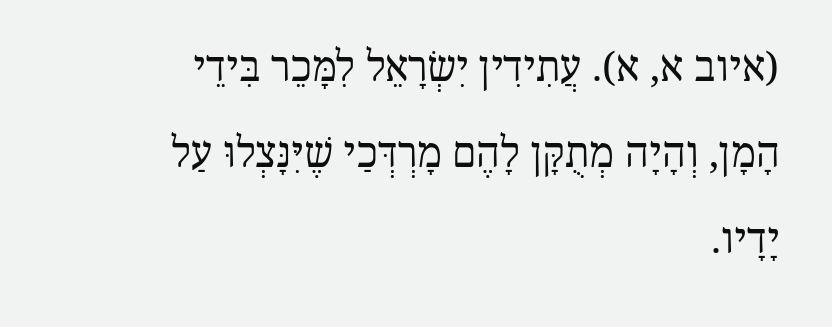(איוב א, א). עֲתִידִין יִשְׂרָאֵל לִמָּכֵר בִּידֵי הָמָן, וְהָיָה מְתֻקָּן לָהֶם מָרְדְּכַי שֶׁיִּנָּצְלוּ עַל יָדָיו.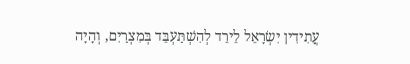עֲתִידִין יִשְׂרָאֵל לֵירֵד לְהִשְׁתַּעְבֵּד בְּמִצְרַיִם, וְהָיָה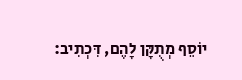יוֹסֵף מְתֻקָּן לָהֶם, דִּכְתִיב: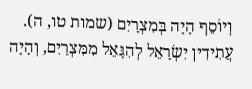וְיוֹסֵף הָיָה בְּמִצְרָיִם (שמות טו, ה). עֲתִידִין יִשְׂרָאֵל לְהִגָּאֵל מִמִּצְרַיִם, וְהָיָה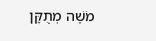מֹשֶׁה מְתֻקָּן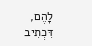לָהֶם, דִּכְתִיב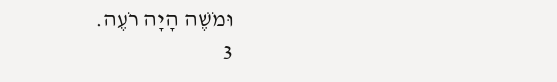וּמֹשֶׁה הָיָה רֹעֶה.
3